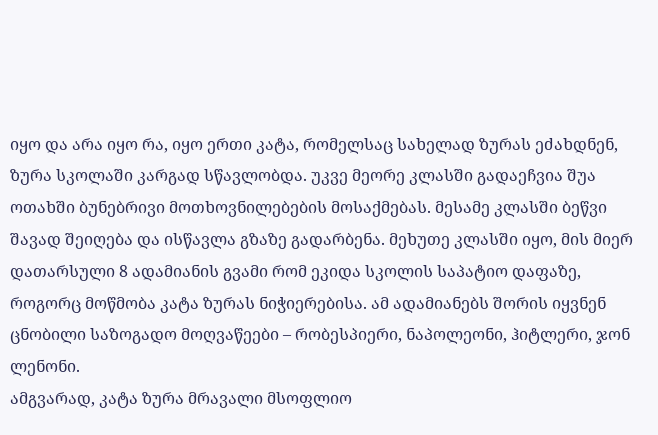იყო და არა იყო რა, იყო ერთი კატა, რომელსაც სახელად ზურას ეძახდნენ, ზურა სკოლაში კარგად სწავლობდა. უკვე მეორე კლასში გადაეჩვია შუა ოთახში ბუნებრივი მოთხოვნილებების მოსაქმებას. მესამე კლასში ბეწვი შავად შეიღება და ისწავლა გზაზე გადარბენა. მეხუთე კლასში იყო, მის მიერ დათარსული 8 ადამიანის გვამი რომ ეკიდა სკოლის საპატიო დაფაზე, როგორც მოწმობა კატა ზურას ნიჭიერებისა. ამ ადამიანებს შორის იყვნენ ცნობილი საზოგადო მოღვაწეები – რობესპიერი, ნაპოლეონი, ჰიტლერი, ჯონ ლენონი.
ამგვარად, კატა ზურა მრავალი მსოფლიო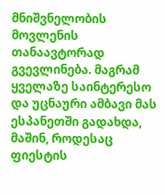მნიშვნელობის მოვლენის თანაავტორად გვევლინება. მაგრამ ყველაზე საინტერესო და უცნაური ამბავი მას ესპანეთში გადახდა, მაშინ, როდესაც ფიესტის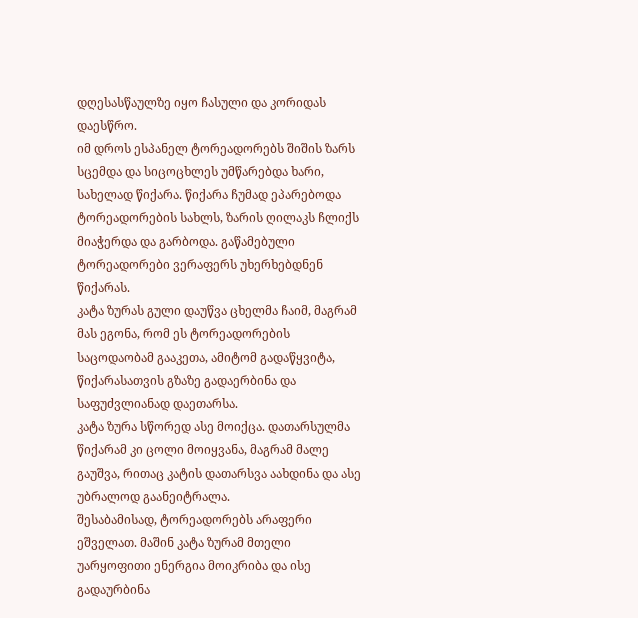დღესასწაულზე იყო ჩასული და კორიდას დაესწრო.
იმ დროს ესპანელ ტორეადორებს შიშის ზარს სცემდა და სიცოცხლეს უმწარებდა ხარი, სახელად წიქარა. წიქარა ჩუმად ეპარებოდა ტორეადორების სახლს, ზარის ღილაკს ჩლიქს მიაჭერდა და გარბოდა. გაწამებული ტორეადორები ვერაფერს უხერხებდნენ წიქარას.
კატა ზურას გული დაუწვა ცხელმა ჩაიმ, მაგრამ მას ეგონა, რომ ეს ტორეადორების საცოდაობამ გააკეთა, ამიტომ გადაწყვიტა, წიქარასათვის გზაზე გადაერბინა და საფუძვლიანად დაეთარსა.
კატა ზურა სწორედ ასე მოიქცა. დათარსულმა წიქარამ კი ცოლი მოიყვანა, მაგრამ მალე გაუშვა, რითაც კატის დათარსვა აახდინა და ასე უბრალოდ გაანეიტრალა.
შესაბამისად, ტორეადორებს არაფერი ეშველათ. მაშინ კატა ზურამ მთელი უარყოფითი ენერგია მოიკრიბა და ისე გადაურბინა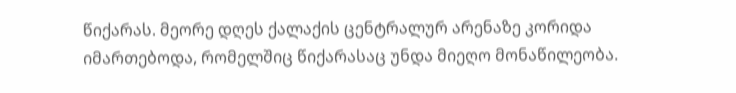წიქარას. მეორე დღეს ქალაქის ცენტრალურ არენაზე კორიდა იმართებოდა, რომელშიც წიქარასაც უნდა მიეღო მონაწილეობა.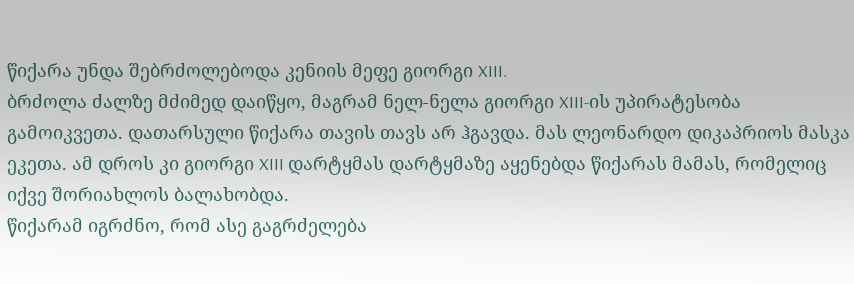წიქარა უნდა შებრძოლებოდა კენიის მეფე გიორგი XIII.
ბრძოლა ძალზე მძიმედ დაიწყო, მაგრამ ნელ-ნელა გიორგი XIII-ის უპირატესობა გამოიკვეთა. დათარსული წიქარა თავის თავს არ ჰგავდა. მას ლეონარდო დიკაპრიოს მასკა ეკეთა. ამ დროს კი გიორგი XIII დარტყმას დარტყმაზე აყენებდა წიქარას მამას, რომელიც იქვე შორიახლოს ბალახობდა.
წიქარამ იგრძნო, რომ ასე გაგრძელება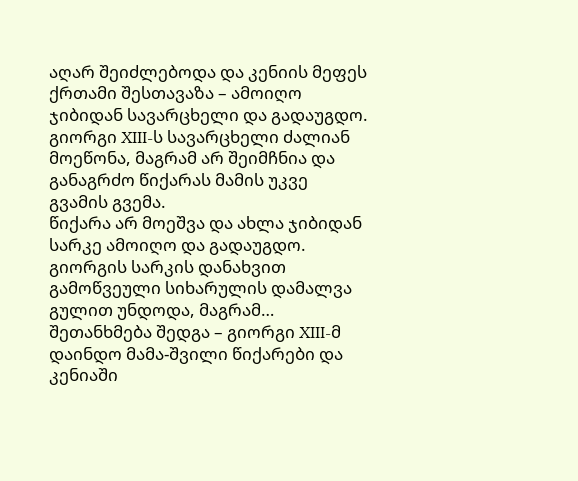აღარ შეიძლებოდა და კენიის მეფეს ქრთამი შესთავაზა – ამოიღო ჯიბიდან სავარცხელი და გადაუგდო. გიორგი XIII-ს სავარცხელი ძალიან მოეწონა, მაგრამ არ შეიმჩნია და განაგრძო წიქარას მამის უკვე გვამის გვემა.
წიქარა არ მოეშვა და ახლა ჯიბიდან სარკე ამოიღო და გადაუგდო. გიორგის სარკის დანახვით გამოწვეული სიხარულის დამალვა გულით უნდოდა, მაგრამ… შეთანხმება შედგა – გიორგი XIII-მ დაინდო მამა-შვილი წიქარები და კენიაში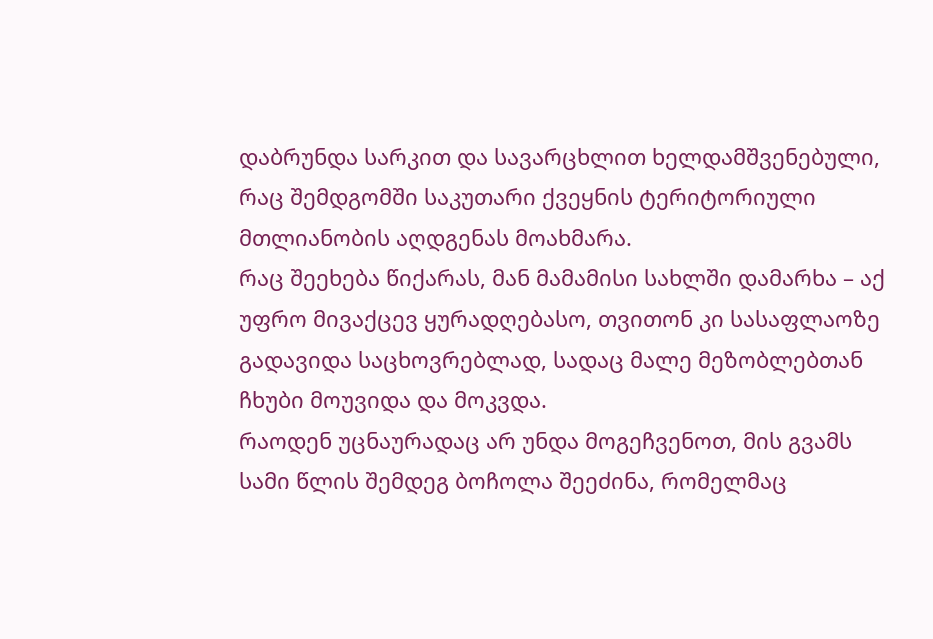დაბრუნდა სარკით და სავარცხლით ხელდამშვენებული, რაც შემდგომში საკუთარი ქვეყნის ტერიტორიული მთლიანობის აღდგენას მოახმარა.
რაც შეეხება წიქარას, მან მამამისი სახლში დამარხა – აქ უფრო მივაქცევ ყურადღებასო, თვითონ კი სასაფლაოზე გადავიდა საცხოვრებლად, სადაც მალე მეზობლებთან ჩხუბი მოუვიდა და მოკვდა.
რაოდენ უცნაურადაც არ უნდა მოგეჩვენოთ, მის გვამს სამი წლის შემდეგ ბოჩოლა შეეძინა, რომელმაც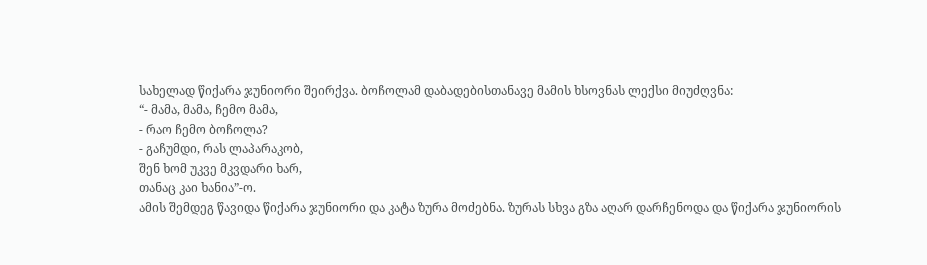სახელად წიქარა ჯუნიორი შეირქვა. ბოჩოლამ დაბადებისთანავე მამის ხსოვნას ლექსი მიუძღვნა:
“- მამა, მამა, ჩემო მამა,
- რაო ჩემო ბოჩოლა?
- გაჩუმდი, რას ლაპარაკობ,
შენ ხომ უკვე მკვდარი ხარ,
თანაც კაი ხანია”-ო.
ამის შემდეგ წავიდა წიქარა ჯუნიორი და კატა ზურა მოძებნა. ზურას სხვა გზა აღარ დარჩენოდა და წიქარა ჯუნიორის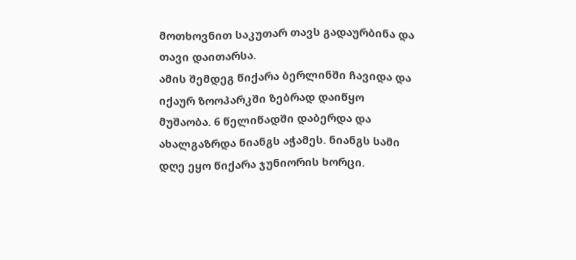მოთხოვნით საკუთარ თავს გადაურბინა და თავი დაითარსა.
ამის შემდეგ წიქარა ბერლინში ჩავიდა და იქაურ ზოოპარკში ზებრად დაიწყო მუშაობა. 6 წელიწადში დაბერდა და ახალგაზრდა ნიანგს აჭამეს. ნიანგს სამი დღე ეყო წიქარა ჯუნიორის ხორცი.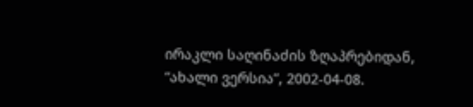ირაკლი საღინაძის ზღაპრებიდან, “ახალი ვერსია”, 2002-04-08.